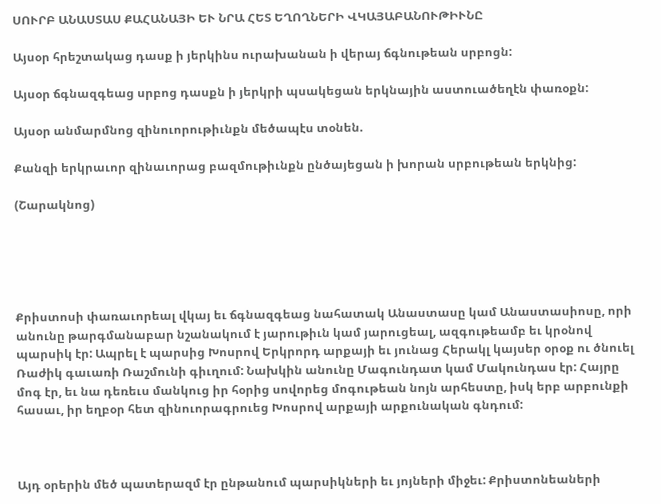ՍՈՒՐԲ ԱՆԱՍՏԱՍ ՔԱՀԱՆԱՅԻ ԵՒ ՆՐԱ ՀԵՏ ԵՂՈՂՆԵՐԻ ՎԿԱՅԱԲԱՆՈՒԹԻՒՆԸ

Այսօր հրեշտակաց դասք ի յերկինս ուրախանան ի վերայ ճգնութեան սրբոցն:

Այսօր ճգնազգեաց սրբոց դասքն ի յերկրի պսակեցան երկնային աստուածեղէն փառօքն:

Այսօր անմարմնոց զինուորութիւնքն մեծապէս տօնեն.

Քանզի երկրաւոր զինաւորաց բազմութիւնքն ընծայեցան ի խորան սրբութեան երկնից:

(Շարակնոց)





Քրիստոսի փառաւորեալ վկայ եւ ճգնազգեաց նահատակ Անաստասը կամ Անաստասիոսը, որի անունը թարգմանաբար նշանակում է յարութիւն կամ յարուցեալ, ազգութեամբ եւ կրօնով պարսիկ էր: Ապրել է պարսից Խոսրով Երկրորդ արքայի եւ յունաց Հերակլ կայսեր օրօք ու ծնուել Ռաժիկ գաւառի Ռաշմունի գիւղում: Նախկին անունը Մագունդատ կամ Մակունդաս էր: Հայրը մոգ էր, եւ նա դեռեւս մանկուց իր հօրից սովորեց մոգութեան նոյն արհեստը, իսկ երբ արբունքի հասաւ, իր եղբօր հետ զինուորագրուեց Խոսրով արքայի արքունական գնդում:



Այդ օրերին մեծ պատերազմ էր ընթանում պարսիկների եւ յոյների միջեւ: Քրիստոնեաների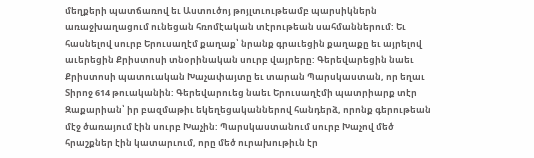մեղքերի պատճառով եւ Աստուծոյ թոյլտւութեամբ պարսիկներն առաջխաղացում ունեցան հռոմէական տէրութեան սահմաններում: Եւ հասնելով սուրբ Երուսաղէմ քաղաք՝ նրանք գրաւեցին քաղաքը եւ այրելով աւերեցին Քրիստոսի տնօրինական սուրբ վայրերը: Գերեվարեցին նաեւ Քրիստոսի պատուական Խաչափայտը եւ տարան Պարսկաստան, որ եղաւ Տիրոջ 614 թուականին: Գերեվարուեց նաեւ Երուսաղէմի պատրիարք տէր Զաքարիան՝ իր բազմաթիւ եկեղեցականներով հանդերձ, որոնք գերութեան մէջ ծառայում էին սուրբ Խաչին: Պարսկաստանում սուրբ Խաչով մեծ հրաշքներ էին կատարւում, որը մեծ ուրախութիւն էր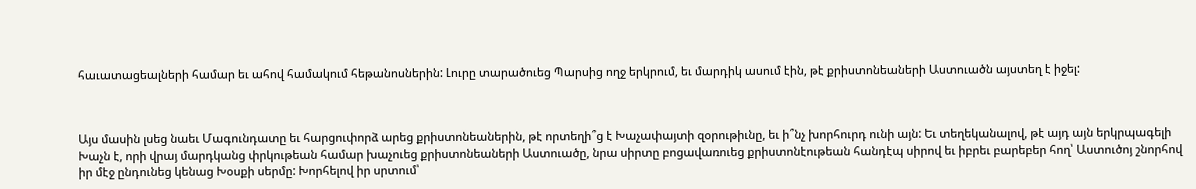հաւատացեալների համար եւ ահով համակում հեթանոսներին: Լուրը տարածուեց Պարսից ողջ երկրում, եւ մարդիկ ասում էին, թէ քրիստոնեաների Աստուածն այստեղ է իջել:



Այս մասին լսեց նաեւ Մագունդատը եւ հարցուփորձ արեց քրիստոնեաներին, թէ որտեղի՞ց է Խաչափայտի զօրութիւնը, եւ ի՞նչ խորհուրդ ունի այն: Եւ տեղեկանալով, թէ այդ այն երկրպագելի Խաչն է, որի վրայ մարդկանց փրկութեան համար խաչուեց քրիստոնեաների Աստուածը, նրա սիրտը բոցավառուեց քրիստոնէութեան հանդէպ սիրով եւ իբրեւ բարեբեր հող՝ Աստուծոյ շնորհով իր մէջ ընդունեց կենաց Խօսքի սերմը: Խորհելով իր սրտում՝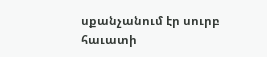սքանչանում էր սուրբ հաւատի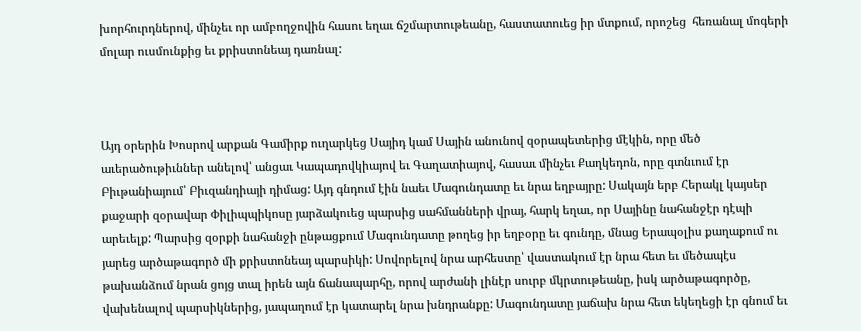խորհուրդներով, մինչեւ որ ամբողջովին հասու եղաւ ճշմարտութեանը, հաստատուեց իր մտքում, որոշեց  հեռանալ մոգերի մոլար ուսմունքից եւ քրիստոնեայ դառնալ:



Այդ օրերին Խոսրով արքան Գամիրք ուղարկեց Սայիդ կամ Սային անունով զօրապետերից մէկին, որը մեծ աւերածութիւններ անելով՝ անցաւ Կապադովկիայով եւ Գաղատիայով, հասաւ մինչեւ Քաղկեդոն, որը գտնւում էր Բիւթանիայում՝ Բիւզանդիայի դիմաց: Այդ գնդում էին նաեւ Մագունդատը եւ նրա եղբայրը: Սակայն երբ Հերակլ կայսեր քաջարի զօրավար Փիլիպպիկոսը յարձակուեց պարսից սահմանների վրայ, հարկ եղաւ, որ Սայինը նահանջէր դէպի արեւելք: Պարսից զօրքի նահանջի ընթացքում Մագունդատը թողեց իր եղբօրը եւ գունդը, մնաց Երապօլիս քաղաքում ու յարեց արծաթագործ մի քրիստոնեայ պարսիկի: Սովորելով նրա արհեստը՝ վաստակում էր նրա հետ եւ մեծապէս թախանձում նրան ցոյց տալ իրեն այն ճանապարհը, որով արժանի լինէր սուրբ մկրտութեանը, իսկ արծաթագործը, վախենալով պարսիկներից, յապաղում էր կատարել նրա խնդրանքը: Մագունդատը յաճախ նրա հետ եկեղեցի էր գնում եւ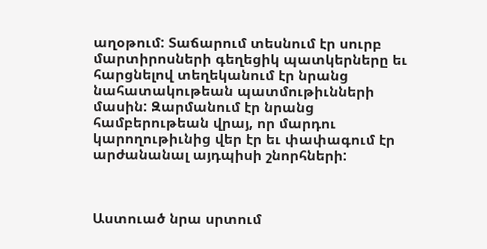աղօթում: Տաճարում տեսնում էր սուրբ մարտիրոսների գեղեցիկ պատկերները եւ հարցնելով տեղեկանում էր նրանց նահատակութեան պատմութիւնների մասին: Զարմանում էր նրանց համբերութեան վրայ, որ մարդու կարողութիւնից վեր էր եւ փափագում էր արժանանալ այդպիսի շնորհների:



Աստուած նրա սրտում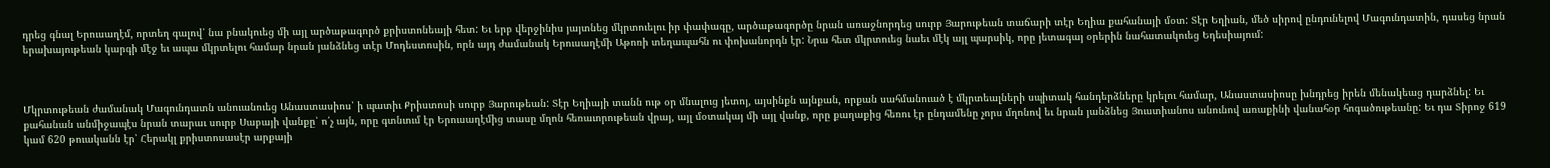դրեց գնալ Երուսաղէմ, որտեղ գալով՝ նա բնակուեց մի այլ արծաթագործ քրիստոնեայի հետ: Եւ երբ վերջինիս յայտնեց մկրտուելու իր փափագը, արծաթագործը նրան առաջնորդեց սուրբ Յարութեան տաճարի տէր Եղիա քահանայի մօտ: Տէր Եղիան, մեծ սիրով ընդունելով Մագունդատին, դասեց նրան երախայութեան կարգի մէջ եւ ապա մկրտելու համար նրան յանձնեց տէր Մոդեստոսին, որն այդ ժամանակ Երուսաղէմի Աթոռի տեղապահն ու փոխանորդն էր: Նրա հետ մկրտուեց նաեւ մէկ այլ պարսիկ, որը յետագայ օրերին նահատակուեց Եդեսիայում:



Մկրտութեան ժամանակ Մագունդատն անուանուեց Անաստասիոս՝ ի պատիւ Քրիստոսի սուրբ Յարութեան: Տէր Եղիայի տանն ութ օր մնալուց յետոյ, այսինքն այնքան, որքան սահմանուած է մկրտեալների սպիտակ հանդերձները կրելու համար, Անաստասիոսը խնդրեց իրեն մենակեաց դարձնել: Եւ քահանան անմիջապէս նրան տարաւ սուրբ Սաբայի վանքը՝ ո՛չ այն, որը գտնւում էր Երուսաղէմից տասը մղոն հեռաւորութեան վրայ, այլ մօտակայ մի այլ վանք, որը քաղաքից հեռու էր ընդամենը չորս մղոնով եւ նրան յանձնեց Յուստիանոս անունով առաքինի վանահօր հոգածութեանը: Եւ դա Տիրոջ 619 կամ 620 թուականն էր՝ Հերակլ քրիստոսասէր արքայի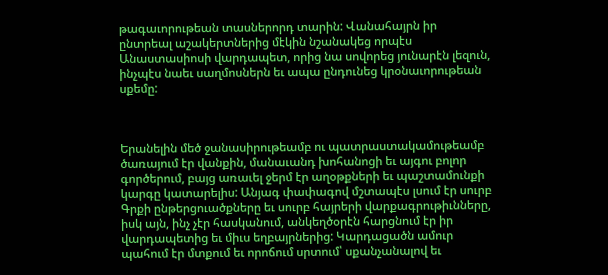թագաւորութեան տասներորդ տարին: Վանահայրն իր ընտրեալ աշակերտներից մէկին նշանակեց որպէս Անաստասիոսի վարդապետ, որից նա սովորեց յունարէն լեզուն, ինչպէս նաեւ սաղմոսներն եւ ապա ընդունեց կրօնաւորութեան սքեմը:



Երանելին մեծ ջանասիրութեամբ ու պատրաստակամութեամբ ծառայում էր վանքին, մանաւանդ խոհանոցի եւ այգու բոլոր գործերում, բայց առաւել ջերմ էր աղօթքների եւ պաշտամունքի կարգը կատարելիս: Անյագ փափագով մշտապէս լսում էր սուրբ Գրքի ընթերցուածքները եւ սուրբ հայրերի վարքագրութիւնները, իսկ այն, ինչ չէր հասկանում, անկեղծօրէն հարցնում էր իր վարդապետից եւ միւս եղբայրներից: Կարդացածն ամուր պահում էր մտքում եւ որոճում սրտում՝ սքանչանալով եւ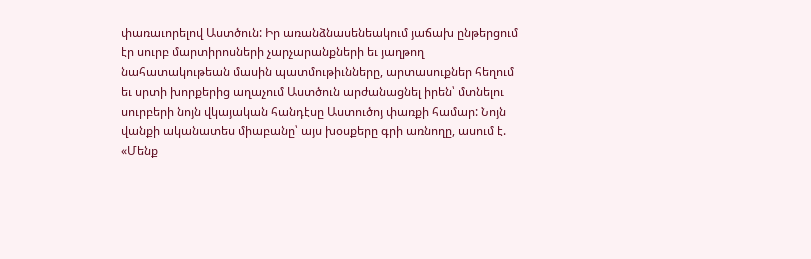փառաւորելով Աստծուն: Իր առանձնասենեակում յաճախ ընթերցում էր սուրբ մարտիրոսների չարչարանքների եւ յաղթող նահատակութեան մասին պատմութիւնները, արտասուքներ հեղում եւ սրտի խորքերից աղաչում Աստծուն արժանացնել իրեն՝ մտնելու սուրբերի նոյն վկայական հանդէսը Աստուծոյ փառքի համար: Նոյն վանքի ականատես միաբանը՝ այս խօսքերը գրի առնողը, ասում է. «Մենք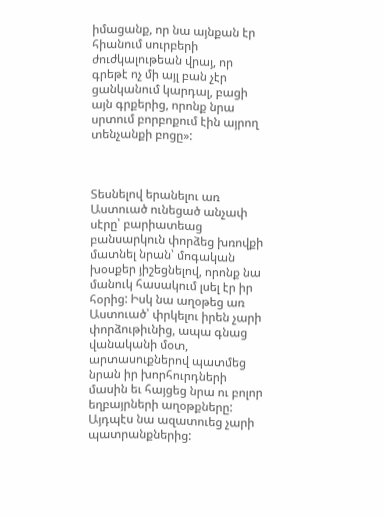իմացանք, որ նա այնքան էր հիանում սուրբերի ժուժկալութեան վրայ, որ գրեթէ ոչ մի այլ բան չէր ցանկանում կարդալ, բացի այն գրքերից, որոնք նրա սրտում բորբոքում էին այրող տենչանքի բոցը»:



Տեսնելով երանելու առ Աստուած ունեցած անչափ սէրը՝ բարիատեաց բանսարկուն փորձեց խռովքի մատնել նրան՝ մոգական խօսքեր յիշեցնելով, որոնք նա մանուկ հասակում լսել էր իր հօրից: Իսկ նա աղօթեց առ Աստուած՝ փրկելու իրեն չարի փորձութիւնից, ապա գնաց վանականի մօտ, արտասուքներով պատմեց նրան իր խորհուրդների մասին եւ հայցեց նրա ու բոլոր եղբայրների աղօթքները: Այդպէս նա ազատուեց չարի պատրանքներից: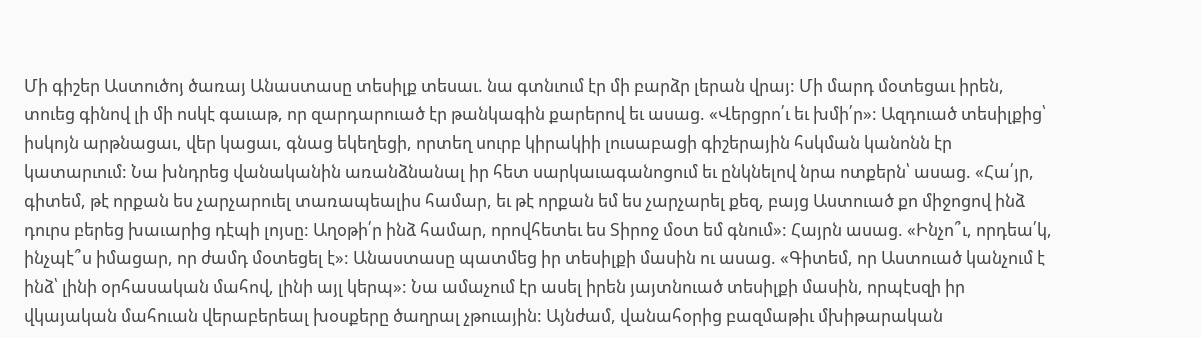Մի գիշեր Աստուծոյ ծառայ Անաստասը տեսիլք տեսաւ. նա գտնւում էր մի բարձր լերան վրայ: Մի մարդ մօտեցաւ իրեն, տուեց գինով լի մի ոսկէ գաւաթ, որ զարդարուած էր թանկագին քարերով եւ ասաց. «Վերցրո՛ւ եւ խմի՛ր»: Ազդուած տեսիլքից՝ իսկոյն արթնացաւ, վեր կացաւ, գնաց եկեղեցի, որտեղ սուրբ կիրակիի լուսաբացի գիշերային հսկման կանոնն էր կատարւում: Նա խնդրեց վանականին առանձնանալ իր հետ սարկաւագանոցում եւ ընկնելով նրա ոտքերն՝ ասաց. «Հա՛յր, գիտեմ, թէ որքան ես չարչարուել տառապեալիս համար, եւ թէ որքան եմ ես չարչարել քեզ, բայց Աստուած քո միջոցով ինձ դուրս բերեց խաւարից դէպի լոյսը: Աղօթի՛ր ինձ համար, որովհետեւ ես Տիրոջ մօտ եմ գնում»: Հայրն ասաց. «Ինչո՞ւ, որդեա՛կ, ինչպէ՞ս իմացար, որ ժամդ մօտեցել է»: Անաստասը պատմեց իր տեսիլքի մասին ու ասաց. «Գիտեմ, որ Աստուած կանչում է ինձ՝ լինի օրհասական մահով, լինի այլ կերպ»: Նա ամաչում էր ասել իրեն յայտնուած տեսիլքի մասին, որպէսզի իր վկայական մահուան վերաբերեալ խօսքերը ծաղրալ չթուային: Այնժամ, վանահօրից բազմաթիւ մխիթարական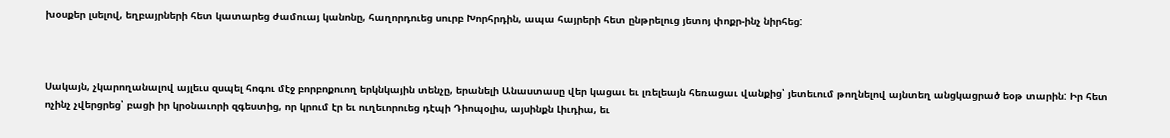խօսքեր լսելով, եղբայրների հետ կատարեց ժամուայ կանոնը, հաղորդուեց սուրբ Խորհրդին, ապա հայրերի հետ ընթրելուց յետոյ փոքր-ինչ նիրհեց:



Սակայն, չկարողանալով այլեւս զսպել հոգու մէջ բորբոքուող երկնկային տենչը, երանելի Անաստասը վեր կացաւ եւ լռելեայն հեռացաւ վանքից՝ յետեւում թողնելով այնտեղ անցկացրած եօթ տարին: Իր հետ ոչինչ չվերցրեց՝ բացի իր կրօնաւորի զգեստից, որ կրում էր եւ ուղեւորուեց դէպի Դիոպօլիս, այսինքն Լիւդիա, եւ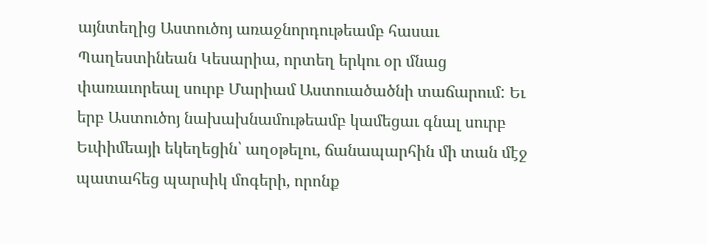այնտեղից Աստուծոյ առաջնորդութեամբ հասաւ Պաղեստինեան Կեսարիա, որտեղ երկու օր մնաց փառաւորեալ սուրբ Մարիամ Աստուածածնի տաճարում: Եւ երբ Աստուծոյ նախախնամութեամբ կամեցաւ գնալ սուրբ Եւփիմեայի եկեղեցին՝ աղօթելու, ճանապարհին մի տան մէջ պատահեց պարսիկ մոգերի, որոնք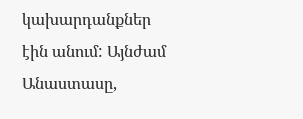կախարդանքներ էին անում: Այնժամ Անաստասը,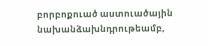բորբոքուած աստուածային նախանձախնդրութեամբ,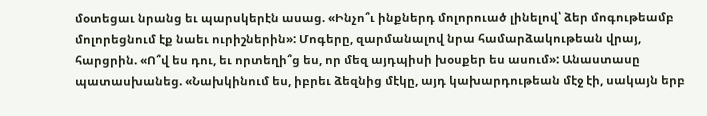մօտեցաւ նրանց եւ պարսկերէն ասաց. «Ինչո՞ւ ինքներդ մոլորուած լինելով՝ ձեր մոգութեամբ մոլորեցնում էք նաեւ ուրիշներին»: Մոգերը, զարմանալով նրա համարձակութեան վրայ, հարցրին. «Ո՞վ ես դու, եւ որտեղի՞ց ես, որ մեզ այդպիսի խօսքեր ես ասում»: Անաստասը պատասխանեց. «Նախկինում ես, իբրեւ ձեզնից մէկը, այդ կախարդութեան մէջ էի, սակայն երբ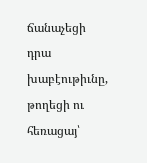ճանաչեցի դրա խաբէութիւնը, թողեցի ու հեռացայ՝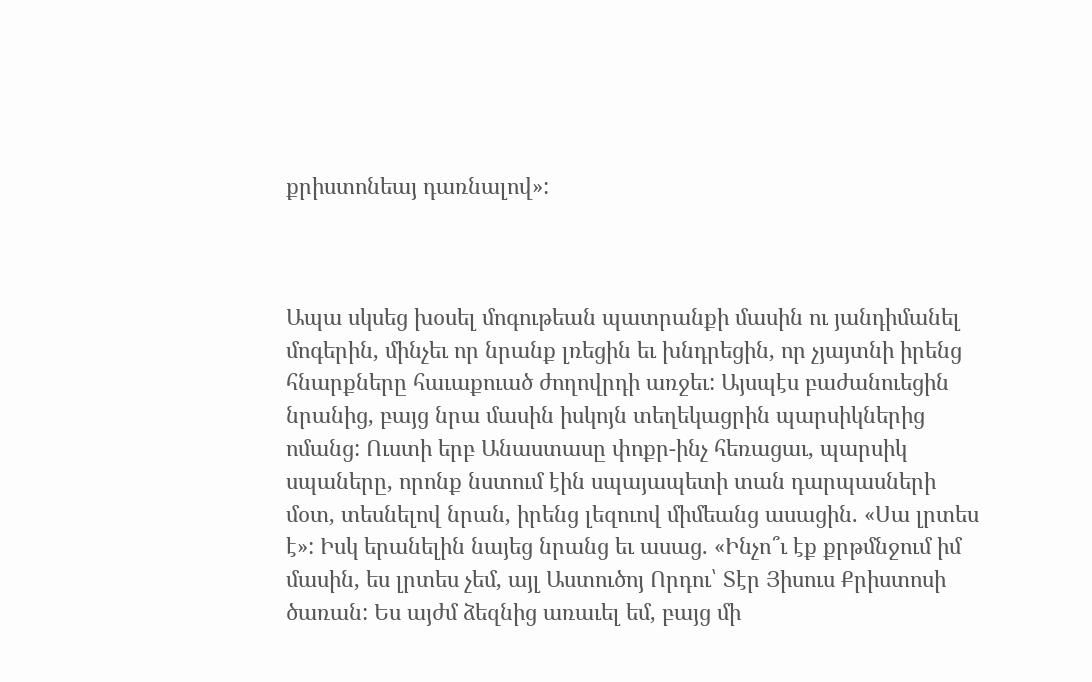քրիստոնեայ դառնալով»:



Ապա սկսեց խօսել մոգութեան պատրանքի մասին ու յանդիմանել մոգերին, մինչեւ որ նրանք լռեցին եւ խնդրեցին, որ չյայտնի իրենց հնարքները հաւաքուած ժողովրդի առջեւ: Այսպէս բաժանուեցին նրանից, բայց նրա մասին իսկոյն տեղեկացրին պարսիկներից ոմանց: Ուստի երբ Անաստասը փոքր-ինչ հեռացաւ, պարսիկ սպաները, որոնք նստում էին սպայապետի տան դարպասների մօտ, տեսնելով նրան, իրենց լեզուով միմեանց ասացին. «Սա լրտես է»: Իսկ երանելին նայեց նրանց եւ ասաց. «Ինչո՞ւ էք քրթմնջում իմ մասին, ես լրտես չեմ, այլ Աստուծոյ Որդու՝ Տէր Յիսուս Քրիստոսի ծառան: Ես այժմ ձեզնից առաւել եմ, բայց մի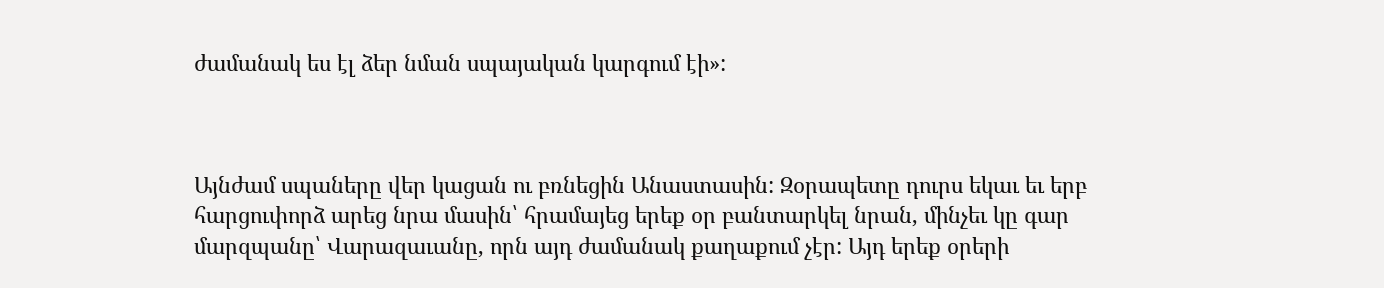ժամանակ ես էլ ձեր նման սպայական կարգում էի»:



Այնժամ սպաները վեր կացան ու բռնեցին Անաստասին: Զօրապետը դուրս եկաւ եւ երբ հարցուփորձ արեց նրա մասին՝ հրամայեց երեք օր բանտարկել նրան, մինչեւ կը գար մարզպանը՝ Վարազաւանը, որն այդ ժամանակ քաղաքում չէր: Այդ երեք օրերի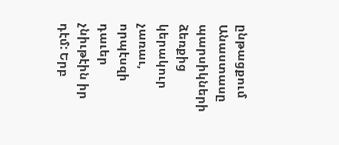ընթացքում Անաստասը պարսիկների ձեռքից կերակուր չառաւ, որպէսզի դաւեր չնիւթէին իր դէմ: Երբ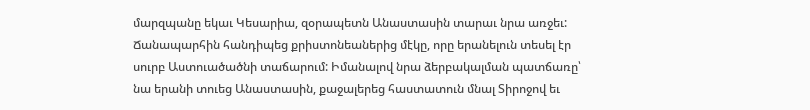մարզպանը եկաւ Կեսարիա, զօրապետն Անաստասին տարաւ նրա առջեւ: Ճանապարհին հանդիպեց քրիստոնեաներից մէկը, որը երանելուն տեսել էր սուրբ Աստուածածնի տաճարում: Իմանալով նրա ձերբակալման պատճառը՝ նա երանի տուեց Անաստասին, քաջալերեց հաստատուն մնալ Տիրոջով եւ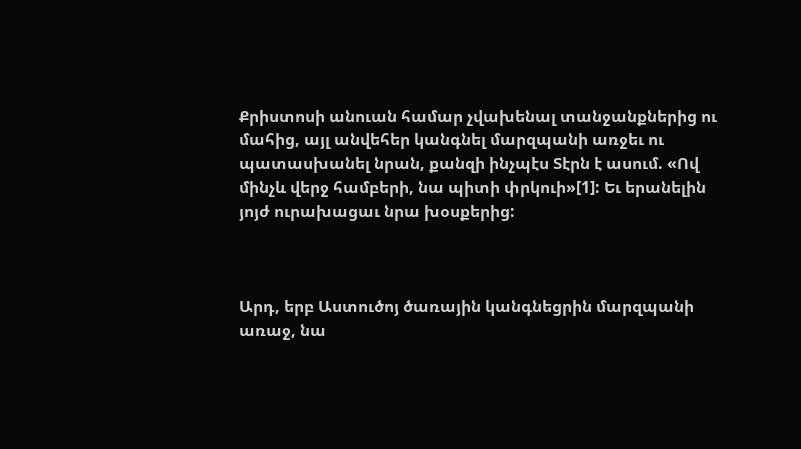Քրիստոսի անուան համար չվախենալ տանջանքներից ու մահից, այլ անվեհեր կանգնել մարզպանի առջեւ ու պատասխանել նրան, քանզի ինչպէս Տէրն է ասում. «Ով մինչև վերջ համբերի, նա պիտի փրկուի»[1]: Եւ երանելին յոյժ ուրախացաւ նրա խօսքերից:



Արդ, երբ Աստուծոյ ծառային կանգնեցրին մարզպանի առաջ, նա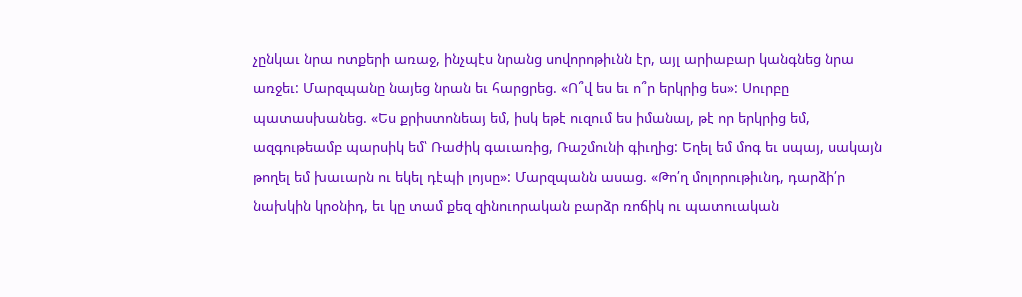չընկաւ նրա ոտքերի առաջ, ինչպէս նրանց սովորոթիւնն էր, այլ արիաբար կանգնեց նրա առջեւ: Մարզպանը նայեց նրան եւ հարցրեց. «Ո՞վ ես եւ ո՞ր երկրից ես»: Սուրբը պատասխանեց. «Ես քրիստոնեայ եմ, իսկ եթէ ուզում ես իմանալ, թէ որ երկրից եմ, ազգութեամբ պարսիկ եմ՝ Ռաժիկ գաւառից, Ռաշմունի գիւղից: Եղել եմ մոգ եւ սպայ, սակայն թողել եմ խաւարն ու եկել դէպի լոյսը»: Մարզպանն ասաց. «Թո՛ղ մոլորութիւնդ, դարձի՛ր նախկին կրօնիդ, եւ կը տամ քեզ զինուորական բարձր ռոճիկ ու պատուական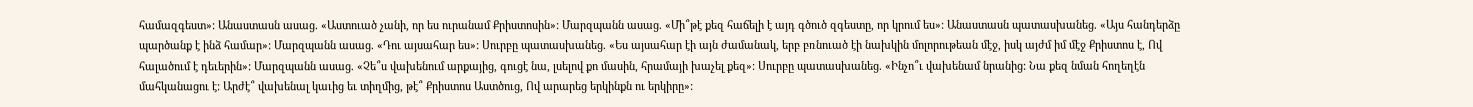համազգեստ»: Անաստասն ասաց. «Աստուած չանի, որ ես ուրանամ Քրիստոսին»: Մարզպանն ասաց. «Մի՞թէ քեզ հաճելի է այդ գծուծ զգեստը, որ կրում ես»: Անաստասն պատասխանեց. «Այս հանդերձը պարծանք է ինձ համար»: Մարզպանն ասաց. «Դու այսահար ես»: Սուրբը պատասխանեց. «Ես այսահար էի այն ժամանակ, երբ բռնուած էի նախկին մոլորութեան մէջ, իսկ այժմ իմ մէջ Քրիստոս է, Ով հալածում է դեւերին»: Մարզպանն ասաց. «Չե՞ս վախենում արքայից, գուցէ նա, լսելով քո մասին, հրամայի խաչել քեզ»: Սուրբը պատասխանեց. «Ինչո՞ւ վախենամ նրանից: Նա քեզ նման հողեղէն մահկանացու է: Արժէ՞ վախենալ կաւից եւ տիղմից, թէ՞ Քրիստոս Աստծուց, Ով արարեց երկինքն ու երկիրը»: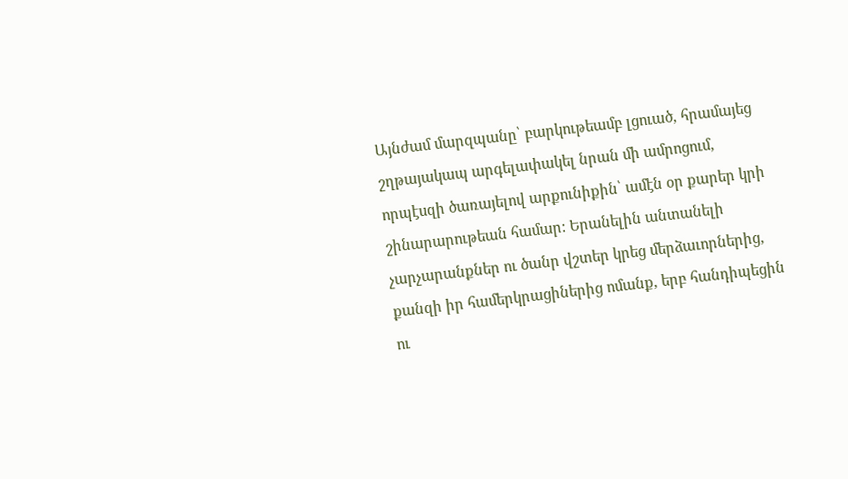Այնժամ մարզպանը՝ բարկութեամբ լցուած, հրամայեց շղթայակապ արգելափակել նրան մի ամրոցում, որպէսզի ծառայելով արքունիքին՝ ամէն օր քարեր կրի շինարարութեան համար: Երանելին անտանելի չարչարանքներ ու ծանր վշտեր կրեց մերձաւորներից, քանզի իր համերկրացիներից ոմանք, երբ հանդիպեցին ու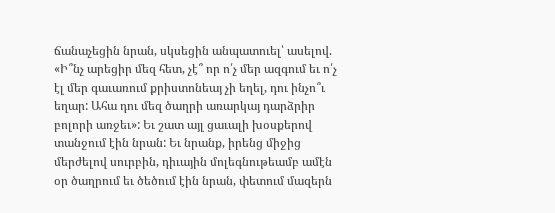ճանաչեցին նրան, սկսեցին անպատուել՝ ասելով. «Ի՞նչ արեցիր մեզ հետ, չէ՞ որ ո՛չ մեր ազգում եւ ո՛չ էլ մեր գաւառում քրիստոնեայ չի եղել, դու ինչո՞ւ եղար: Ահա դու մեզ ծաղրի առարկայ դարձրիր բոլորի առջեւ»: Եւ շատ այլ ցաւալի խօսքերով տանջում էին նրան: Եւ նրանք, իրենց միջից մերժելով սուրբին, դիւային մոլեգնութեամբ ամէն օր ծաղրում եւ ծեծում էին նրան, փետում մազերն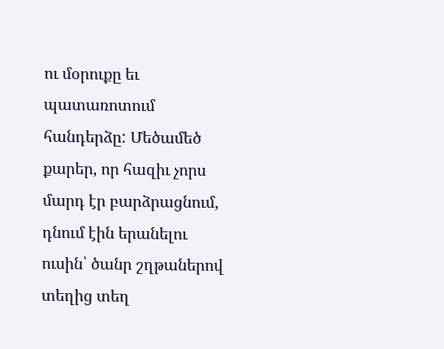ու մօրուքը եւ պատառոտում հանդերձը: Մեծամեծ քարեր, որ հազիւ չորս մարդ էր բարձրացնում, դնում էին երանելու ուսին՝ ծանր շղթաներով տեղից տեղ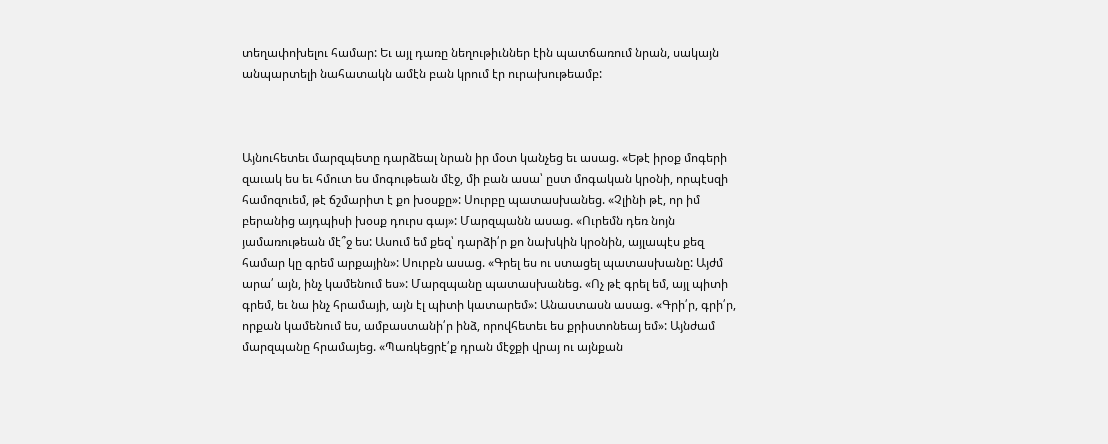տեղափոխելու համար: Եւ այլ դառը նեղութիւններ էին պատճառում նրան, սակայն անպարտելի նահատակն ամէն բան կրում էր ուրախութեամբ:



Այնուհետեւ մարզպետը դարձեալ նրան իր մօտ կանչեց եւ ասաց. «Եթէ իրօք մոգերի զաւակ ես եւ հմուտ ես մոգութեան մէջ, մի բան ասա՝ ըստ մոգական կրօնի, որպէսզի համոզուեմ, թէ ճշմարիտ է քո խօսքը»: Սուրբը պատասխանեց. «Չլինի թէ, որ իմ բերանից այդպիսի խօսք դուրս գայ»: Մարզպանն ասաց. «Ուրեմն դեռ նոյն յամառութեան մէ՞ջ ես: Ասում եմ քեզ՝ դարձի՛ր քո նախկին կրօնին, այլապէս քեզ համար կը գրեմ արքային»: Սուրբն ասաց. «Գրել ես ու ստացել պատասխանը: Այժմ արա՛ այն, ինչ կամենում ես»: Մարզպանը պատասխանեց. «Ոչ թէ գրել եմ, այլ պիտի գրեմ, եւ նա ինչ հրամայի, այն էլ պիտի կատարեմ»: Անաստասն ասաց. «Գրի՛ր, գրի՛ր, որքան կամենում ես, ամբաստանի՛ր ինձ, որովհետեւ ես քրիստոնեայ եմ»: Այնժամ մարզպանը հրամայեց. «Պառկեցրէ՛ք դրան մէջքի վրայ ու այնքան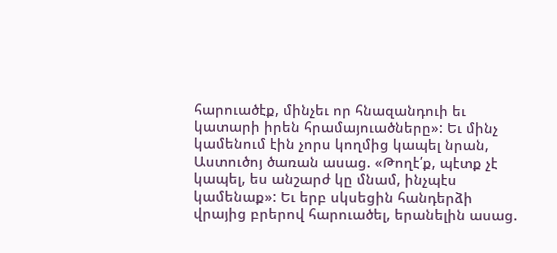հարուածէք, մինչեւ որ հնազանդուի եւ կատարի իրեն հրամայուածները»: Եւ մինչ կամենում էին չորս կողմից կապել նրան, Աստուծոյ ծառան ասաց. «Թողէ՛ք, պէտք չէ կապել, ես անշարժ կը մնամ, ինչպէս կամենաք»: Եւ երբ սկսեցին հանդերձի վրայից բրերով հարուածել, երանելին ասաց.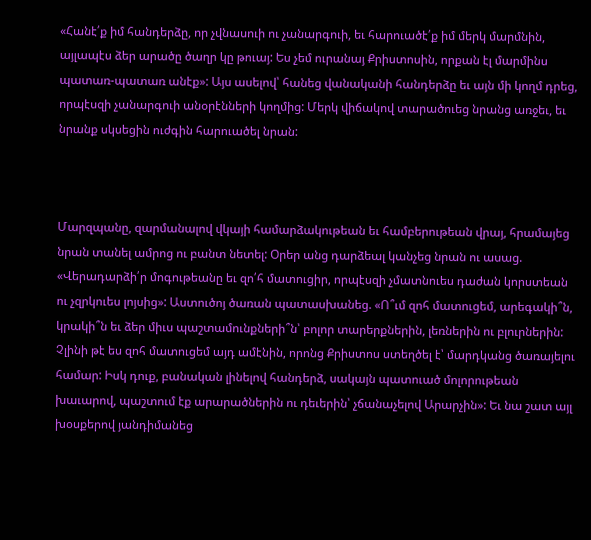«Հանէ՛ք իմ հանդերձը, որ չվնասուի ու չանարգուի, եւ հարուածէ՛ք իմ մերկ մարմնին, այլապէս ձեր արածը ծաղր կը թուայ: Ես չեմ ուրանայ Քրիստոսին, որքան էլ մարմինս պատառ-պատառ անէք»: Այս ասելով՝ հանեց վանականի հանդերձը եւ այն մի կողմ դրեց, որպէսզի չանարգուի անօրէնների կողմից: Մերկ վիճակով տարածուեց նրանց առջեւ, եւ նրանք սկսեցին ուժգին հարուածել նրան:



Մարզպանը, զարմանալով վկայի համարձակութեան եւ համբերութեան վրայ, հրամայեց նրան տանել ամրոց ու բանտ նետել: Օրեր անց դարձեալ կանչեց նրան ու ասաց. «Վերադարձի՛ր մոգութեանը եւ զո՛հ մատուցիր, որպէսզի չմատնուես դաժան կորստեան ու չզրկուես լոյսից»: Աստուծոյ ծառան պատասխանեց. «Ո՞ւմ զոհ մատուցեմ, արեգակի՞ն, կրակի՞ն եւ ձեր միւս պաշտամունքների՞ն՝ բոլոր տարերքներին, լեռներին ու բլուրներին: Չլինի թէ ես զոհ մատուցեմ այդ ամէնին, որոնց Քրիստոս ստեղծել է՝ մարդկանց ծառայելու համար: Իսկ դուք, բանական լինելով հանդերձ, սակայն պատուած մոլորութեան խաւարով, պաշտում էք արարածներին ու դեւերին՝ չճանաչելով Արարչին»: Եւ նա շատ այլ խօսքերով յանդիմանեց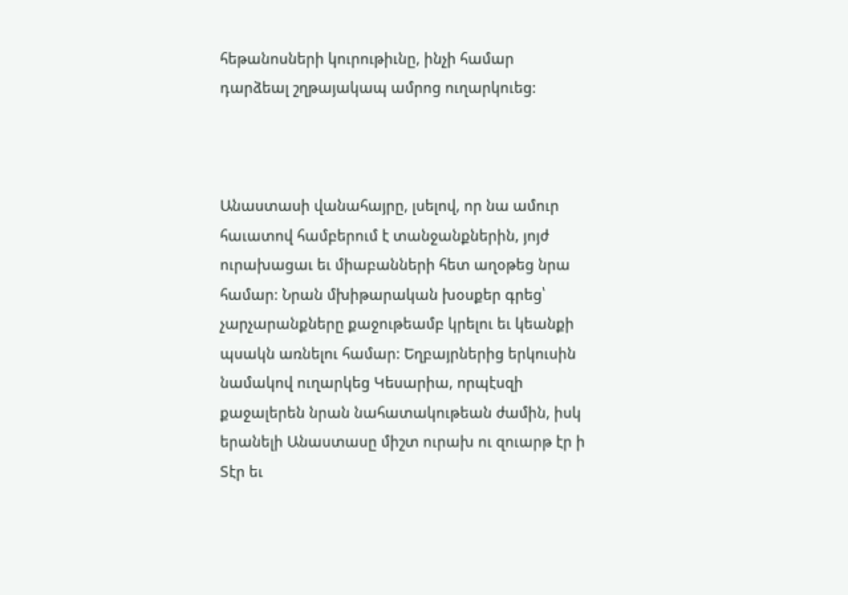հեթանոսների կուրութիւնը, ինչի համար դարձեալ շղթայակապ ամրոց ուղարկուեց:



Անաստասի վանահայրը, լսելով, որ նա ամուր հաւատով համբերում է տանջանքներին, յոյժ ուրախացաւ եւ միաբանների հետ աղօթեց նրա համար: Նրան մխիթարական խօսքեր գրեց՝ չարչարանքները քաջութեամբ կրելու եւ կեանքի պսակն առնելու համար: Եղբայրներից երկուսին նամակով ուղարկեց Կեսարիա, որպէսզի քաջալերեն նրան նահատակութեան ժամին, իսկ երանելի Անաստասը միշտ ուրախ ու զուարթ էր ի Տէր եւ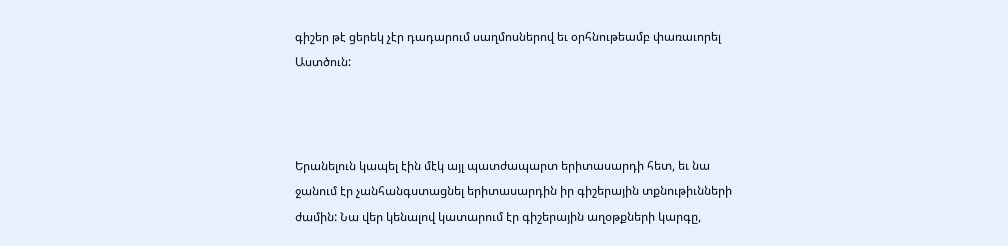գիշեր թէ ցերեկ չէր դադարում սաղմոսներով եւ օրհնութեամբ փառաւորել Աստծուն:



Երանելուն կապել էին մէկ այլ պատժապարտ երիտասարդի հետ, եւ նա ջանում էր չանհանգստացնել երիտասարդին իր գիշերային տքնութիւնների ժամին: Նա վեր կենալով կատարում էր գիշերային աղօթքների կարգը,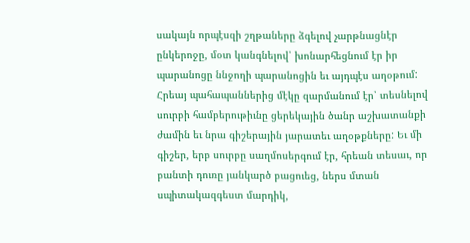սակայն որպէսզի շղթաները ձգելով չարթնացնէր ընկերոջը, մօտ կանգնելով՝ խոնարհեցնում էր իր պարանոցը ննջողի պարանոցին եւ այդպէս աղօթում: Հրեայ պահապաններից մէկը զարմանում էր՝ տեսնելով սուրբի համբերութիւնը ցերեկային ծանր աշխատանքի ժամին եւ նրա գիշերային յարատեւ աղօթքները: Եւ մի գիշեր, երբ սուրբը սաղմոսերգում էր, հրեան տեսաւ, որ բանտի դուռը յանկարծ բացուեց, ներս մտան սպիտակազգեստ մարդիկ,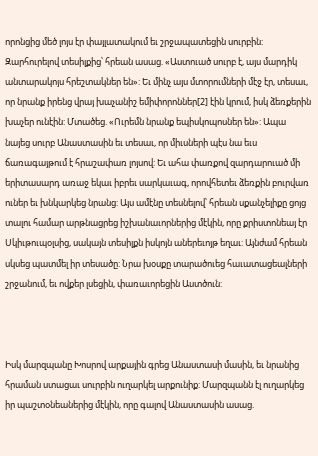որոնցից մեծ լոյս էր փայլատակում եւ շրջապատեցին սուրբին: Զարհուրելով տեսիլքից՝ հրեան ասաց. «Աստուած սուրբ է, այս մարդիկ անտարակոյս հրեշտակներ են»: Եւ մինչ այս մտորումների մէջ էր, տեսաւ, որ նրանք իրենց վրայ խաչանիշ եմիփորոններ[2] էին կրում, իսկ ձեռքերին խաչեր ունէին: Մտածեց. «Ուրեմն նրանք եպիսկոպոսներ են»: Ապա նայեց սուրբ Անաստասին եւ տեսաւ, որ միւսների պէս նա եւս ճառագայթում է հրաշափառ լոյսով: Եւ ահա փառքով զարդարուած մի երիտասարդ առաջ եկաւ իբրեւ սարկաւագ, որովհետեւ ձեռքին բուրվառ ուներ եւ խնկարկեց նրանց: Այս ամէնը տեսնելով՝ հրեան սքանչելիքը ցոյց տալու համար արթնացրեց իշխանաւորներից մէկին, որը քրիստոնեայ էր Սկիւթուպօլսից, սակայն տեսիլքն իսկոյն աներեւոյթ եղաւ: Այնժամ հրեան սկսեց պատմել իր տեսածը: Նրա խօսքը տարածուեց հաւատացեալների շրջանում, եւ ովքեր լսեցին, փառաւորեցին Աստծուն:



Իսկ մարզպանը Խոսրով արքային գրեց Անաստասի մասին, եւ նրանից հրաման ստացաւ սուրբին ուղարկել արքունիք: Մարզպանն էլ ուղարկեց իր պաշտօնեաներից մէկին, որը գալով Անաստասին ասաց.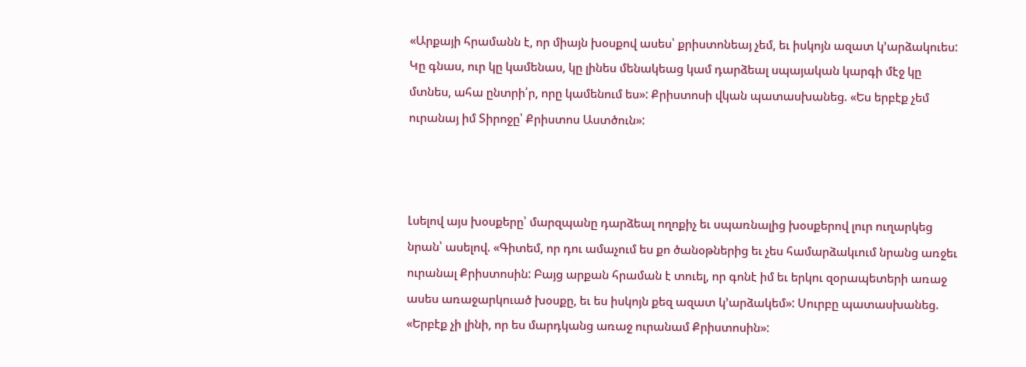«Արքայի հրամանն է, որ միայն խօսքով ասես՝ քրիստոնեայ չեմ, եւ իսկոյն ազատ կ՚արձակուես: Կը գնաս, ուր կը կամենաս, կը լինես մենակեաց կամ դարձեալ սպայական կարգի մէջ կը մտնես, ահա ընտրի՛ր, որը կամենում ես»: Քրիստոսի վկան պատասխանեց. «Ես երբէք չեմ ուրանայ իմ Տիրոջը՝ Քրիստոս Աստծուն»:



Լսելով այս խօսքերը՝ մարզպանը դարձեալ ողոքիչ եւ սպառնալից խօսքերով լուր ուղարկեց նրան՝ ասելով. «Գիտեմ, որ դու ամաչում ես քո ծանօթներից եւ չես համարձակւում նրանց առջեւ ուրանալ Քրիստոսին: Բայց արքան հրաման է տուել, որ գոնէ իմ եւ երկու զօրապետերի առաջ ասես առաջարկուած խօսքը, եւ ես իսկոյն քեզ ազատ կ՚արձակեմ»: Սուրբը պատասխանեց. «Երբէք չի լինի, որ ես մարդկանց առաջ ուրանամ Քրիստոսին»: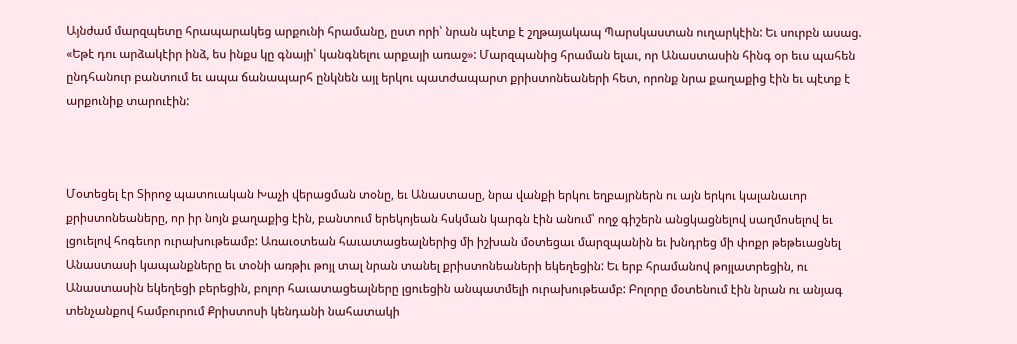Այնժամ մարզպետը հրապարակեց արքունի հրամանը, ըստ որի՝ նրան պէտք է շղթայակապ Պարսկաստան ուղարկէին: Եւ սուրբն ասաց. «Եթէ դու արձակէիր ինձ, ես ինքս կը գնայի՝ կանգնելու արքայի առաջ»: Մարզպանից հրաման ելաւ, որ Անաստասին հինգ օր եւս պահեն ընդհանուր բանտում եւ ապա ճանապարհ ընկնեն այլ երկու պատժապարտ քրիստոնեաների հետ, որոնք նրա քաղաքից էին եւ պէտք է արքունիք տարուէին:



Մօտեցել էր Տիրոջ պատուական Խաչի վերացման տօնը, եւ Անաստասը, նրա վանքի երկու եղբայրներն ու այն երկու կալանաւոր քրիստոնեաները, որ իր նոյն քաղաքից էին, բանտում երեկոյեան հսկման կարգն էին անում՝ ողջ գիշերն անցկացնելով սաղմոսելով եւ լցուելով հոգեւոր ուրախութեամբ: Առաւօտեան հաւատացեալներից մի իշխան մօտեցաւ մարզպանին եւ խնդրեց մի փոքր թեթեւացնել Անաստասի կապանքները եւ տօնի առթիւ թոյլ տալ նրան տանել քրիստոնեաների եկեղեցին: Եւ երբ հրամանով թոյլատրեցին, ու Անաստասին եկեղեցի բերեցին, բոլոր հաւատացեալները լցուեցին անպատմելի ուրախութեամբ: Բոլորը մօտենում էին նրան ու անյագ տենչանքով համբուրում Քրիստոսի կենդանի նահատակի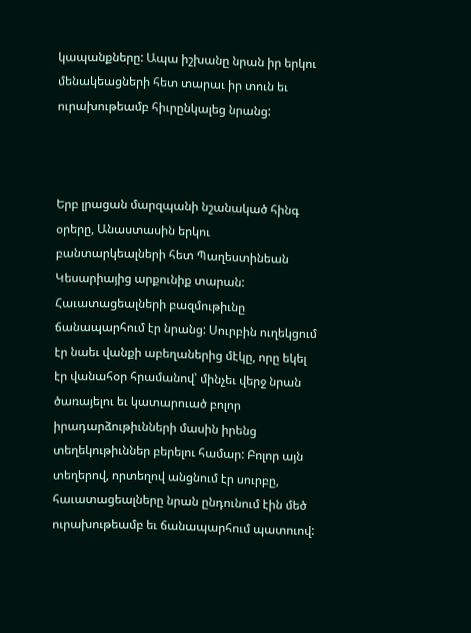կապանքները: Ապա իշխանը նրան իր երկու մենակեացների հետ տարաւ իր տուն եւ ուրախութեամբ հիւրընկալեց նրանց:



Երբ լրացան մարզպանի նշանակած հինգ օրերը, Անաստասին երկու բանտարկեալների հետ Պաղեստինեան Կեսարիայից արքունիք տարան: Հաւատացեալների բազմութիւնը ճանապարհում էր նրանց: Սուրբին ուղեկցում էր նաեւ վանքի աբեղաներից մէկը, որը եկել էր վանահօր հրամանով՝ մինչեւ վերջ նրան ծառայելու եւ կատարուած բոլոր իրադարձութիւնների մասին իրենց տեղեկութիւններ բերելու համար: Բոլոր այն տեղերով, որտեղով անցնում էր սուրբը, հաւատացեալները նրան ընդունում էին մեծ ուրախութեամբ եւ ճանապարհում պատուով: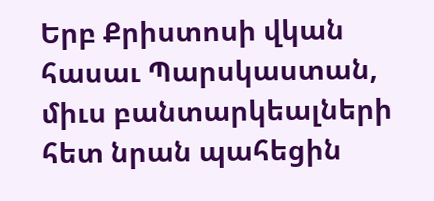Երբ Քրիստոսի վկան հասաւ Պարսկաստան, միւս բանտարկեալների հետ նրան պահեցին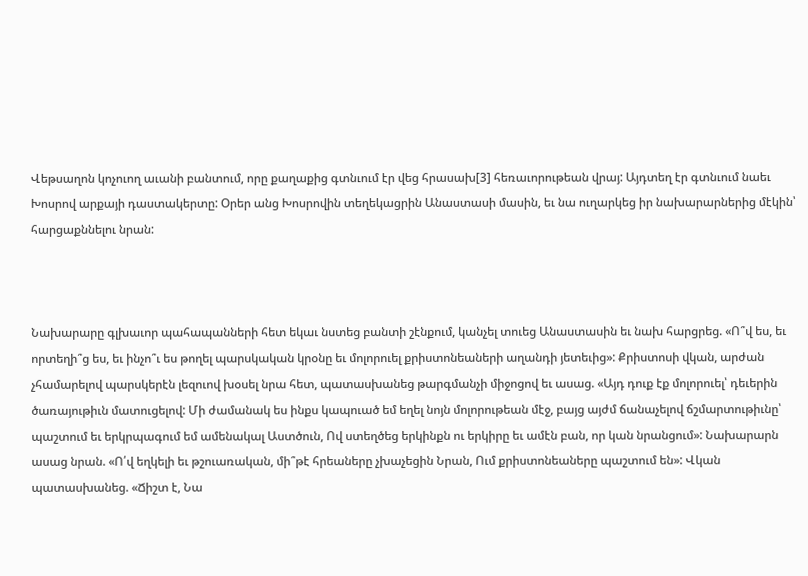Վեթսաղոն կոչուող աւանի բանտում, որը քաղաքից գտնւում էր վեց հրասախ[3] հեռաւորութեան վրայ: Այդտեղ էր գտնւում նաեւ Խոսրով արքայի դաստակերտը: Օրեր անց Խոսրովին տեղեկացրին Անաստասի մասին, եւ նա ուղարկեց իր նախարարներից մէկին՝ հարցաքննելու նրան:



Նախարարը գլխաւոր պահապանների հետ եկաւ նստեց բանտի շէնքում, կանչել տուեց Անաստասին եւ նախ հարցրեց. «Ո՞վ ես, եւ որտեղի՞ց ես, եւ ինչո՞ւ ես թողել պարսկական կրօնը եւ մոլորուել քրիստոնեաների աղանդի յետեւից»: Քրիստոսի վկան, արժան չհամարելով պարսկերէն լեզուով խօսել նրա հետ, պատասխանեց թարգմանչի միջոցով եւ ասաց. «Այդ դուք էք մոլորուել՝ դեւերին ծառայութիւն մատուցելով: Մի ժամանակ ես ինքս կապուած եմ եղել նոյն մոլորութեան մէջ, բայց այժմ ճանաչելով ճշմարտութիւնը՝ պաշտում եւ երկրպագում եմ ամենակալ Աստծուն, Ով ստեղծեց երկինքն ու երկիրը եւ ամէն բան, որ կան նրանցում»: Նախարարն ասաց նրան. «Ո՛վ եղկելի եւ թշուառական, մի՞թէ հրեաները չխաչեցին Նրան, Ում քրիստոնեաները պաշտում են»: Վկան պատասխանեց. «Ճիշտ է, Նա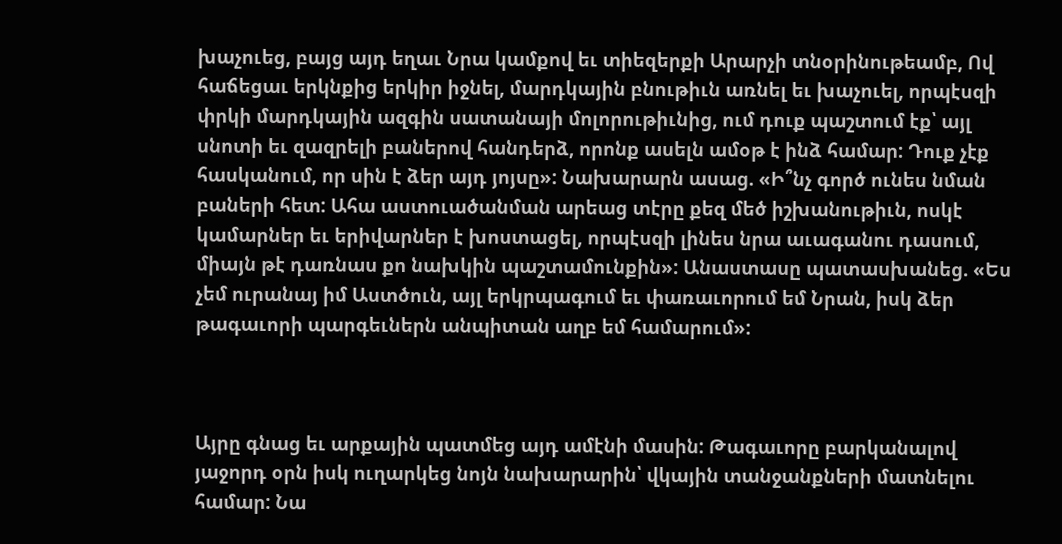խաչուեց, բայց այդ եղաւ Նրա կամքով եւ տիեզերքի Արարչի տնօրինութեամբ, Ով հաճեցաւ երկնքից երկիր իջնել, մարդկային բնութիւն առնել եւ խաչուել, որպէսզի փրկի մարդկային ազգին սատանայի մոլորութիւնից, ում դուք պաշտում էք՝ այլ սնոտի եւ զազրելի բաներով հանդերձ, որոնք ասելն ամօթ է ինձ համար: Դուք չէք հասկանում, որ սին է ձեր այդ յոյսը»: Նախարարն ասաց. «Ի՞նչ գործ ունես նման բաների հետ: Ահա աստուածանման արեաց տէրը քեզ մեծ իշխանութիւն, ոսկէ կամարներ եւ երիվարներ է խոստացել, որպէսզի լինես նրա աւագանու դասում, միայն թէ դառնաս քո նախկին պաշտամունքին»: Անաստասը պատասխանեց. «Ես չեմ ուրանայ իմ Աստծուն, այլ երկրպագում եւ փառաւորում եմ Նրան, իսկ ձեր թագաւորի պարգեւներն անպիտան աղբ եմ համարում»:



Այրը գնաց եւ արքային պատմեց այդ ամէնի մասին: Թագաւորը բարկանալով յաջորդ օրն իսկ ուղարկեց նոյն նախարարին՝ վկային տանջանքների մատնելու համար: Նա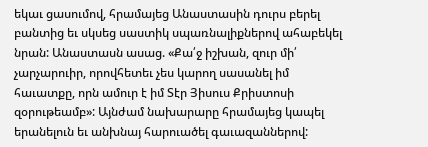եկաւ ցասումով, հրամայեց Անաստասին դուրս բերել բանտից եւ սկսեց սաստիկ սպառնալիքներով ահաբեկել նրան: Անաստասն ասաց. «Քա՛ջ իշխան, զուր մի՛ չարչարուիր, որովհետեւ չես կարող սասանել իմ հաւատքը, որն ամուր է իմ Տէր Յիսուս Քրիստոսի զօրութեամբ»: Այնժամ նախարարը հրամայեց կապել երանելուն եւ անխնայ հարուածել գաւազաններով: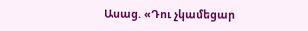Ասաց. «Դու չկամեցար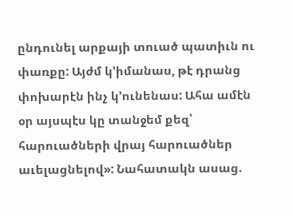ընդունել արքայի տուած պատիւն ու փառքը: Այժմ կ՚իմանաս, թէ դրանց փոխարէն ինչ կ՚ունենաս: Ահա ամէն օր այսպէս կը տանջեմ քեզ՝ հարուածների վրայ հարուածներ աւելացնելով»: Նահատակն ասաց.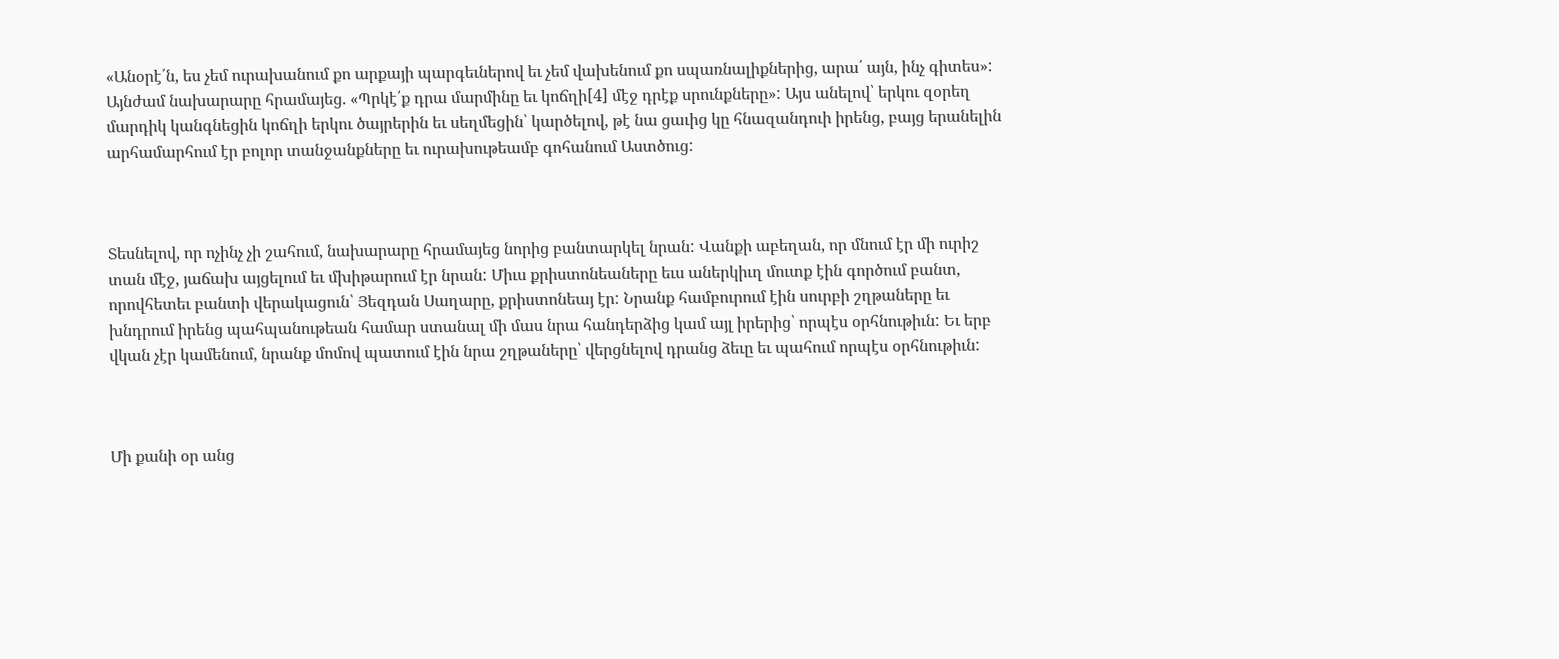«Անօրէ՛ն, ես չեմ ուրախանում քո արքայի պարգեւներով եւ չեմ վախենում քո սպառնալիքներից, արա՛ այն, ինչ գիտես»: Այնժամ նախարարը հրամայեց. «Պրկէ՛ք դրա մարմինը եւ կոճղի[4] մէջ դրէք սրունքները»: Այս անելով՝ երկու զօրեղ մարդիկ կանգնեցին կոճղի երկու ծայրերին եւ սեղմեցին՝ կարծելով, թէ նա ցաւից կը հնազանդուի իրենց, բայց երանելին արհամարհում էր բոլոր տանջանքները եւ ուրախութեամբ գոհանում Աստծուց:



Տեսնելով, որ ոչինչ չի շահում, նախարարը հրամայեց նորից բանտարկել նրան: Վանքի աբեղան, որ մնում էր մի ուրիշ տան մէջ, յաճախ այցելում եւ մխիթարում էր նրան: Միւս քրիստոնեաները եւս աներկիւղ մուտք էին գործում բանտ, որովհետեւ բանտի վերակացուն՝ Յեզդան Սաղարը, քրիստոնեայ էր: Նրանք համբուրում էին սուրբի շղթաները եւ խնդրում իրենց պահպանութեան համար ստանալ մի մաս նրա հանդերձից կամ այլ իրերից՝ որպէս օրհնութիւն: Եւ երբ վկան չէր կամենում, նրանք մոմով պատում էին նրա շղթաները՝ վերցնելով դրանց ձեւը եւ պահում որպէս օրհնութիւն:



Մի քանի օր անց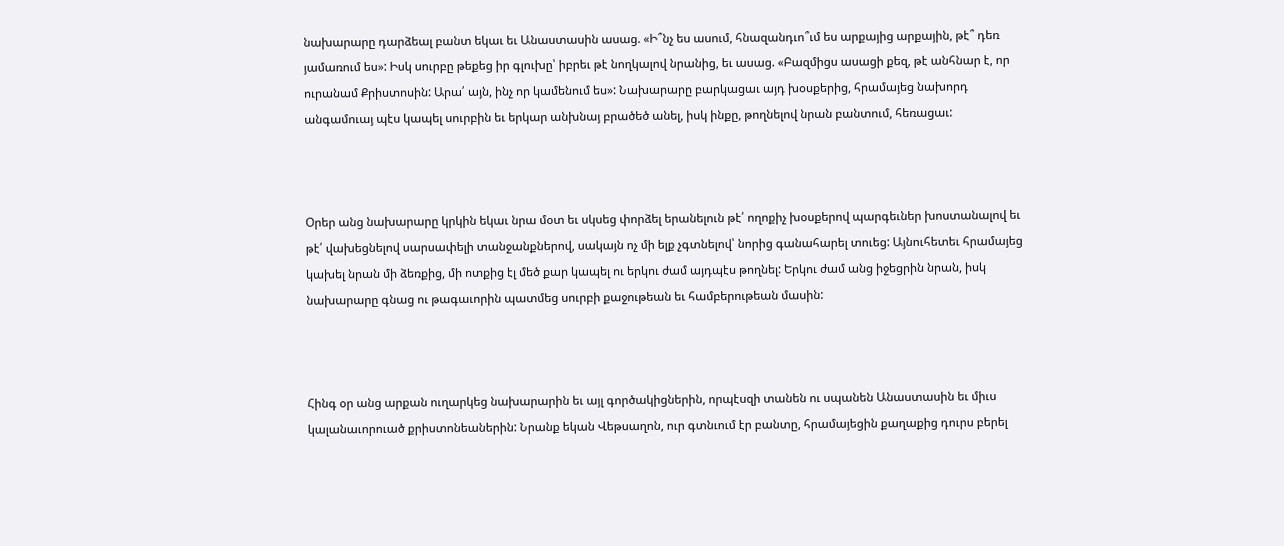նախարարը դարձեալ բանտ եկաւ եւ Անաստասին ասաց. «Ի՞նչ ես ասում, հնազանդւո՞ւմ ես արքայից արքային, թէ՞ դեռ յամառում ես»: Իսկ սուրբը թեքեց իր գլուխը՝ իբրեւ թէ նողկալով նրանից, եւ ասաց. «Բազմիցս ասացի քեզ, թէ անհնար է, որ ուրանամ Քրիստոսին: Արա՛ այն, ինչ որ կամենում ես»: Նախարարը բարկացաւ այդ խօսքերից, հրամայեց նախորդ անգամուայ պէս կապել սուրբին եւ երկար անխնայ բրածեծ անել, իսկ ինքը, թողնելով նրան բանտում, հեռացաւ:



Օրեր անց նախարարը կրկին եկաւ նրա մօտ եւ սկսեց փորձել երանելուն թէ՛ ողոքիչ խօսքերով պարգեւներ խոստանալով եւ թէ՛ վախեցնելով սարսափելի տանջանքներով, սակայն ոչ մի ելք չգտնելով՝ նորից գանահարել տուեց: Այնուհետեւ հրամայեց կախել նրան մի ձեռքից, մի ոտքից էլ մեծ քար կապել ու երկու ժամ այդպէս թողնել: Երկու ժամ անց իջեցրին նրան, իսկ նախարարը գնաց ու թագաւորին պատմեց սուրբի քաջութեան եւ համբերութեան մասին:



Հինգ օր անց արքան ուղարկեց նախարարին եւ այլ գործակիցներին, որպէսզի տանեն ու սպանեն Անաստասին եւ միւս կալանաւորուած քրիստոնեաներին: Նրանք եկան Վեթսաղոն, ուր գտնւում էր բանտը, հրամայեցին քաղաքից դուրս բերել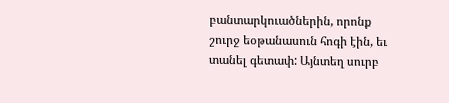բանտարկուածներին, որոնք շուրջ եօթանասուն հոգի էին, եւ տանել գետափ: Այնտեղ սուրբ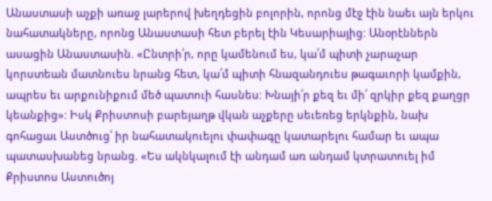Անաստասի աչքի առաջ լարերով խեղդեցին բոլորին, որոնց մէջ էին նաեւ այն երկու նահատակները, որոնց Անաստասի հետ բերել էին Կեսարիայից: Անօրէններն ասացին Անաստասին. «Ընտրի՛ր, որը կամենում ես, կա՛մ պիտի չարաչար կորստեան մատնուես նրանց հետ, կա՛մ պիտի հնազանդուես թագաւորի կամքին, ապրես եւ արքունիքում մեծ պատուի հասնես: Խնայի՛ր քեզ եւ մի՛ զրկիր քեզ քաղցր կեանքից»: Իսկ Քրիստոսի բարեյաղթ վկան աչքերը սեւեռեց երկնքին, նախ գոհացաւ Աստծուց՝ իր նահատակուելու փափագը կատարելու համար եւ ապա պատասխանեց նրանց. «Ես ակնկալում էի անդամ առ անդամ կտրատուել իմ Քրիստոս Աստուծոյ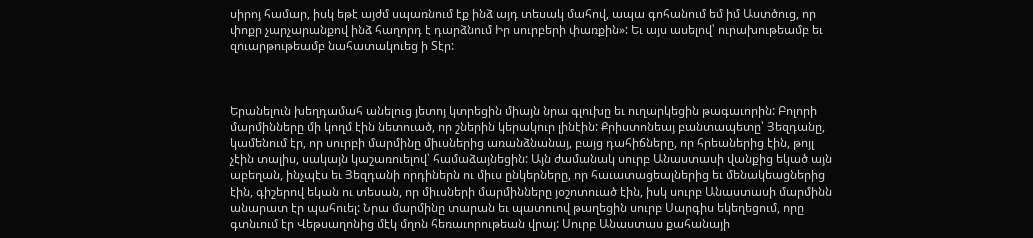սիրոյ համար, իսկ եթէ այժմ սպառնում էք ինձ այդ տեսակ մահով, ապա գոհանում եմ իմ Աստծուց, որ փոքր չարչարանքով ինձ հաղորդ է դարձնում Իր սուրբերի փառքին»: Եւ այս ասելով՝ ուրախութեամբ եւ զուարթութեամբ նահատակուեց ի Տէր:



Երանելուն խեղդամահ անելուց յետոյ կտրեցին միայն նրա գլուխը եւ ուղարկեցին թագաւորին: Բոլորի մարմինները մի կողմ էին նետուած, որ շներին կերակուր լինէին: Քրիստոնեայ բանտապետը՝ Յեզդանը, կամենում էր, որ սուրբի մարմինը միւսներից առանձնանայ, բայց դահիճները, որ հրեաներից էին, թոյլ չէին տալիս, սակայն կաշառուելով՝ համաձայնեցին: Այն ժամանակ սուրբ Անաստասի վանքից եկած այն աբեղան, ինչպէս եւ Յեզդանի որդիներն ու միւս ընկերները, որ հաւատացեալներից եւ մենակեացներից էին, գիշերով եկան ու տեսան, որ միւսների մարմինները յօշոտուած էին, իսկ սուրբ Անաստասի մարմինն անարատ էր պահուել: Նրա մարմինը տարան եւ պատուով թաղեցին սուրբ Սարգիս եկեղեցում, որը գտնւում էր Վեթսաղոնից մէկ մղոն հեռաւորութեան վրայ: Սուրբ Անաստաս քահանայի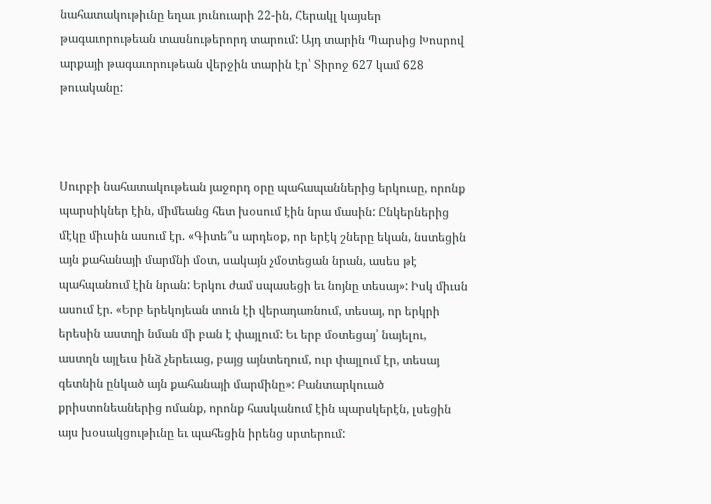նահատակութիւնը եղաւ յունուարի 22-ին, Հերակլ կայսեր թագաւորութեան տասնութերորդ տարում: Այդ տարին Պարսից Խոսրով արքայի թագաւորութեան վերջին տարին էր՝ Տիրոջ 627 կամ 628 թուականը:



Սուրբի նահատակութեան յաջորդ օրը պահապաններից երկուսը, որոնք պարսիկներ էին, միմեանց հետ խօսում էին նրա մասին: Ընկերներից մէկը միւսին ասում էր. «Գիտե՞ս արդեօք, որ երէկ շները եկան, նստեցին այն քահանայի մարմնի մօտ, սակայն չմօտեցան նրան, ասես թէ պահպանում էին նրան: Երկու ժամ սպասեցի եւ նոյնը տեսայ»: Իսկ միւսն ասում էր. «Երբ երեկոյեան տուն էի վերադառնում, տեսայ, որ երկրի երեսին աստղի նման մի բան է փայլում: Եւ երբ մօտեցայ՝ նայելու, աստղն այլեւս ինձ չերեւաց, բայց այնտեղում, ուր փայլում էր, տեսայ գետնին ընկած այն քահանայի մարմինը»: Բանտարկուած քրիստոնեաներից ոմանք, որոնք հասկանում էին պարսկերէն, լսեցին այս խօսակցութիւնը եւ պահեցին իրենց սրտերում: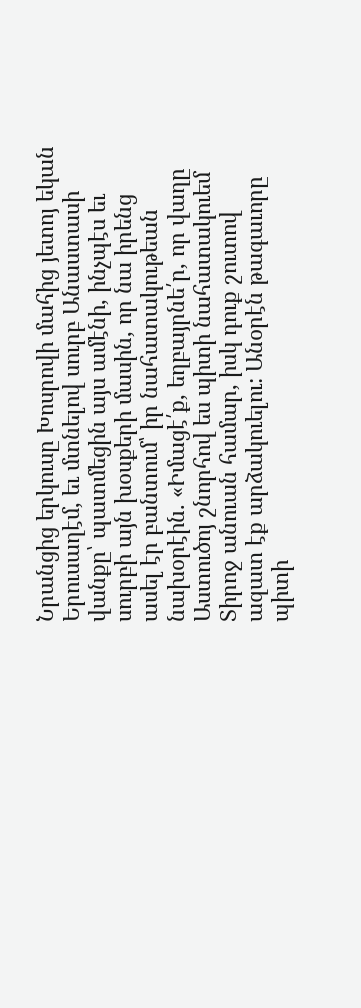Նրանցից երկուսը Խոսրովի մահից յետոյ եկան Երուսաղէմ, եւ մտնելով սուրբ Անաստասի վանքը՝ պատմեցին այս ամէնի, ինչպէս եւ սուրբի այն խօսքերի մասին, որ նա իրենց ասել էր բանտում՝ իր նահատակութեան նախօրէին. «Իմացէ՛ք, եղբայրնե՛ր, որ վաղը Աստուծոյ շնորհով ես պիտի նահատակուեմ Տիրոջ անուան համար, իսկ դուք շուտով ազատ էք արձակուելու: Անօրէն թագաւորը պիտի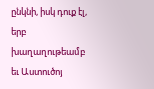ընկնի, իսկ դուք էլ, երբ խաղաղութեամբ եւ Աստուծոյ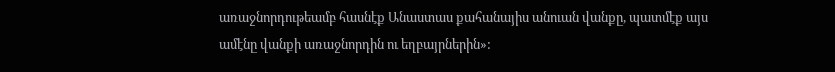առաջնորդութեամբ հասնէք Անաստաս քահանայիս անուան վանքը, պատմէք այս ամէնը վանքի առաջնորդին ու եղբայրներին»: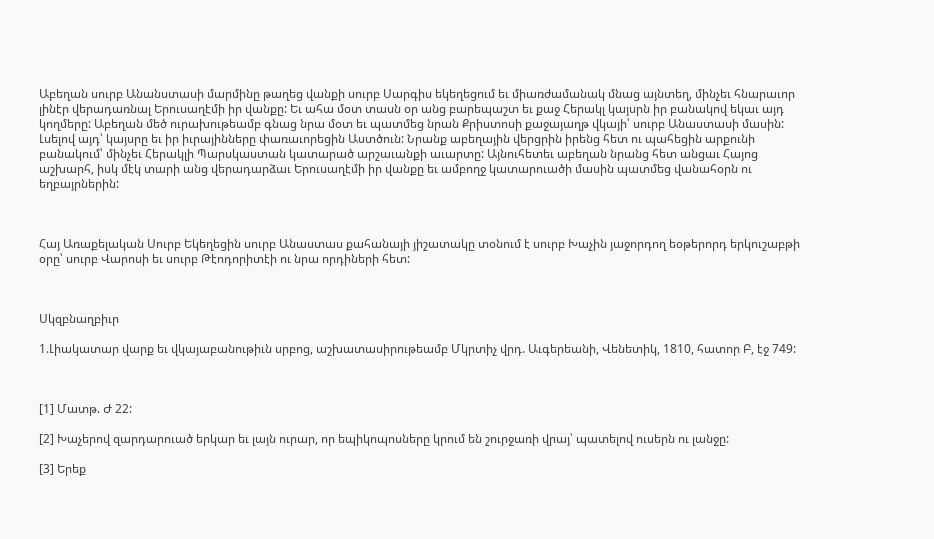Աբեղան սուրբ Անանստասի մարմինը թաղեց վանքի սուրբ Սարգիս եկեղեցում եւ միառժամանակ մնաց այնտեղ, մինչեւ հնարաւոր լինէր վերադառնալ Երուսաղէմի իր վանքը: Եւ ահա մօտ տասն օր անց բարեպաշտ եւ քաջ Հերակլ կայսրն իր բանակով եկաւ այդ կողմերը: Աբեղան մեծ ուրախութեամբ գնաց նրա մօտ եւ պատմեց նրան Քրիստոսի քաջայաղթ վկայի՝ սուրբ Անաստասի մասին: Լսելով այդ՝ կայսրը եւ իր իւրայինները փառաւորեցին Աստծուն: Նրանք աբեղային վերցրին իրենց հետ ու պահեցին արքունի բանակում՝ մինչեւ Հերակլի Պարսկաստան կատարած արշաւանքի աւարտը: Այնուհետեւ աբեղան նրանց հետ անցաւ Հայոց աշխարհ, իսկ մէկ տարի անց վերադարձաւ Երուսաղէմի իր վանքը եւ ամբողջ կատարուածի մասին պատմեց վանահօրն ու եղբայրներին:



Հայ Առաքելական Սուրբ Եկեղեցին սուրբ Անաստաս քահանայի յիշատակը տօնում է սուրբ Խաչին յաջորդող եօթերորդ երկուշաբթի օրը՝ սուրբ Վարոսի եւ սուրբ Թէոդորիտէի ու նրա որդիների հետ:



Սկզբնաղբիւր

1.Լիակատար վարք եւ վկայաբանութիւն սրբոց, աշխատասիրութեամբ Մկրտիչ վրդ. Աւգերեանի, Վենետիկ, 1810, հատոր Բ, էջ 749:



[1] Մատթ. Ժ 22:

[2] Խաչերով զարդարուած երկար եւ լայն ուրար, որ եպիկոպոսները կրում են շուրջառի վրայ՝ պատելով ուսերն ու լանջը:

[3] Երեք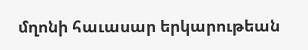մղոնի հաւասար երկարութեան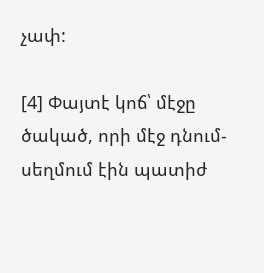չափ:

[4] Փայտէ կոճ՝ մէջը ծակած, որի մէջ դնում-սեղմում էին պատիժ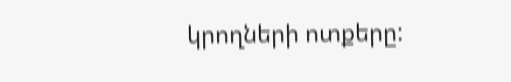կրողների ոտքերը: